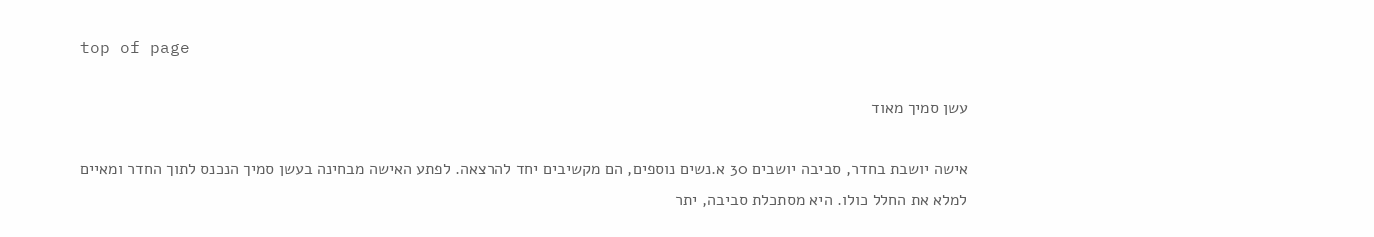top of page

עשן סמיך מאוד

אישה יושבת בחדר, סביבה יושבים 30 א.נשים נוספים, הם מקשיבים יחד להרצאה. לפתע האישה מבחינה בעשן סמיך הנכנס לתוך החדר ומאיים למלא את החלל כולו. היא מסתכלת סביבה, יתר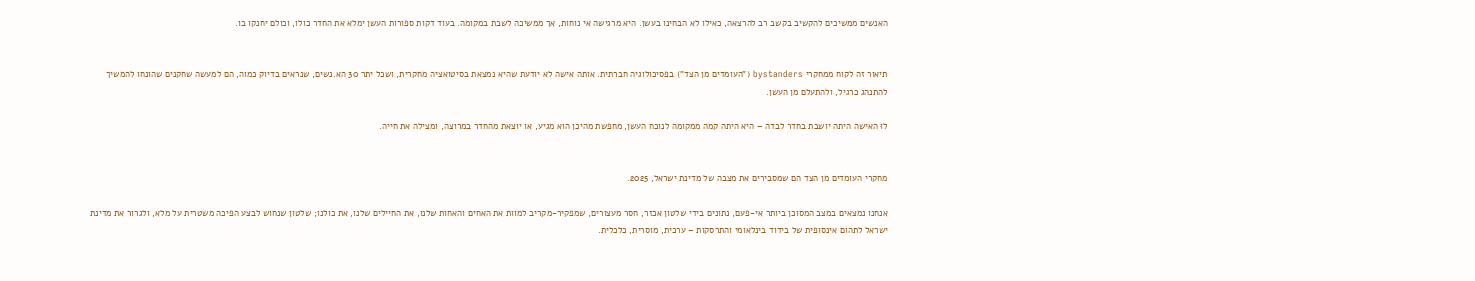האנשים ממשיכים להקשיב בקשב רב להרצאה, כאילו לא הבחינו בעשן. היא מרגישה אי נוחות, אך ממשיכה לשבת במקומה. בעוד דקות ספורות העשן ימלא את החדר כולו, וכולם יחנקו בו.


תיאור זה לקוח ממחקרי bystanders ("העומדים מן הצד") בפסיכולוגיה חברתית. אותה אישה לא יודעת שהיא נמצאת בסיטואציה מחקרית, ושכל יתר 30 הא.נשים, שנראים בדיוק כמוה, הם למעשה שחקנים שהונחו להמשיך להתנהג כרגיל, ולהתעלם מן העשן.

לוּ האישה היתה יושבת בחדר לבדה – היא היתה קמה ממקומה לנוכח העשן, מחפשת מהיכן הוא מגיע, או יוצאת מהחדר במרוצה, ומצילה את חייה.


מחקרי העומדים מן הצד הם שמסבירים את מצבה של מדינת ישראל, 2025.

אנחנו נמצאים במצב המסוכן ביותר אי-פעם, נתונים בידי שלטון אכזר, חסר מעצורים, שמפקיר-מקריב למוות את האחים והאחות שלנו, את החיילים שלנו, את כולנו; שלטון שנחוש לבצע הפיכה משטרית על מלא, ולגרור את מדינת ישראל לתהום אינסופית של בידוד בינלאומי והתרסקות – ערכית, מוסרית, כלכלית.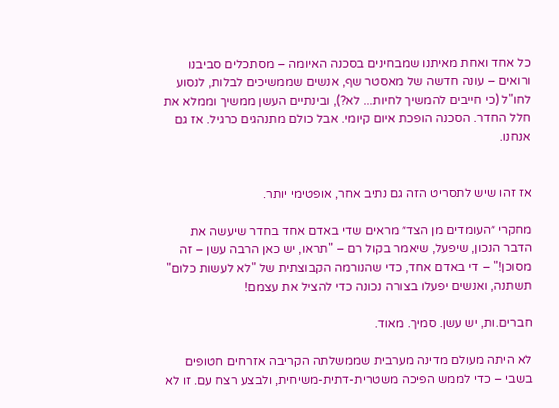כל אחד ואחת מאיתנו שמבחינים בסכנה האיומה – מסתכלים סביבנו ורואים – עונה חדשה של מאסטר שף, אנשים שממשיכים לבלות, לנסוע לחו"ל (כי חייבים להמשיך לחיות... לא?), ובינתיים העשן ממשיך וממלא את חלל החדר. הסכנה הופכת איום קיומי. אבל כולם מתנהגים כרגיל. אז גם אנחנו.


אז זהו שיש לתסריט הזה גם נתיב אחר, אופטימי יותר.

מחקרי ״העומדים מן הצד״ מראים שדי באדם אחד בחדר שיעשה את הדבר הנכון, שיפעל, שיאמר בקול רם – "תראו, יש כאן הרבה עשן – זה מסוכן!" – די באדם אחד, כדי שהנורמה הקבוצתית של "לא לעשות כלום" תשתנה, ואנשים יפעלו בצורה נכונה כדי להציל את עצמם!

חברים.ות, יש עשן. סמיך. מאוד.

לא היתה מעולם מדינה מערבית שממשלתה הקריבה אזרחים חטופים בשבי – כדי לממש הפיכה משטרית-דתית-משיחית, ולבצע רצח עם. זו לא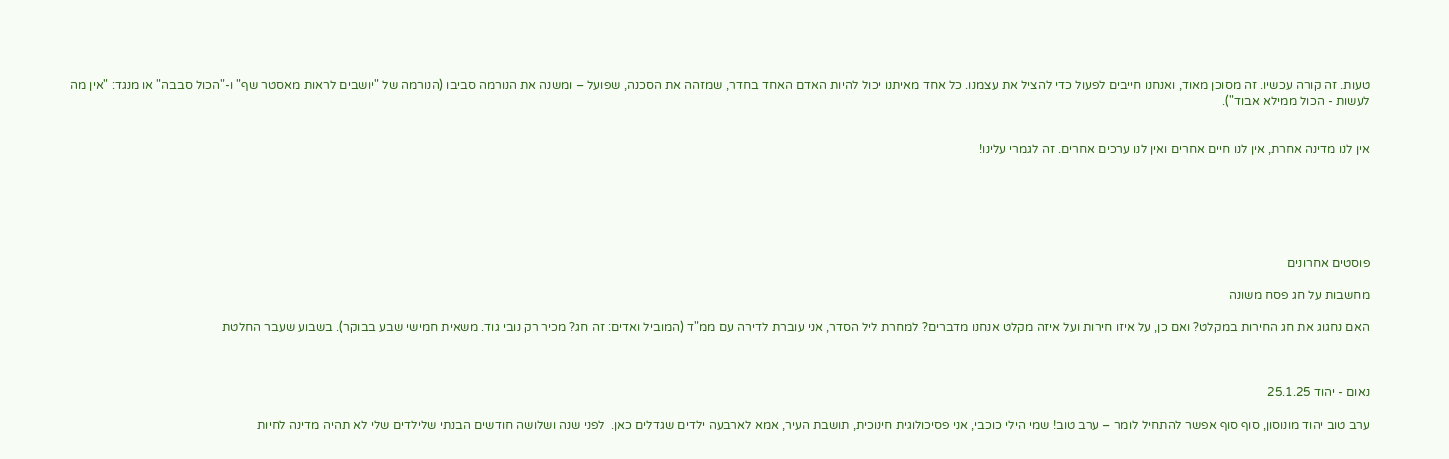טעות. זה קורה עכשיו. זה מסוכן מאוד, ואנחנו חייבים לפעול כדי להציל את עצמנו. כל אחד מאיתנו יכול להיות האדם האחד בחדר, שמזהה את הסכנה, שפועל – ומשנה את הנורמה סביבו (הנורמה של "יושבים לראות מאסטר שף" ו-"הכול סבבה" או מנגד: "אין מה לעשות - הכול ממילא אבוד").


אין לנו מדינה אחרת, אין לנו חיים אחרים ואין לנו ערכים אחרים. זה לגמרי עלינו!






פוסטים אחרונים

מחשבות על חג פסח משונה

האם נחגוג את חג החירות במקלט? ואם כן, על איזו חירות ועל איזה מקלט אנחנו מדברים? למחרת ליל הסדר, אני עוברת לדירה עם ממ"ד (המוביל ואדים: זה חג? מכיר רק נובי גוד. משאית חמישי שבע בבוקר). בשבוע שעבר החלטת



נאום - יהוד 25.1.25

ערב טוב יהוד מונוסון, סוף סוף אפשר להתחיל לומר – ערב טוב! שמי הילי כוכבי, אני פסיכולוגית חינוכית, תושבת העיר, אמא לארבעה ילדים שגדלים כאן.  לפני שנה ושלושה חודשים הבנתי שלילדים שלי לא תהיה מדינה לחיות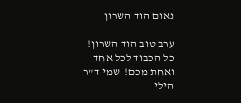נאום הוד השרון

ערב טוב הוד השרון! כל הכבוד לכל אחד ואחת מכם!  שמי ד"ר הילי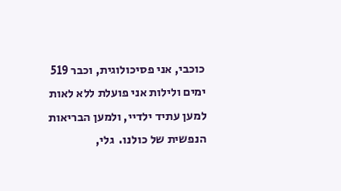כוכבי, אני פסיכולוגית, וכבר 519 ימים ולילות אני פועלת ללא לאות למען עתיד ילדיי, ולמען הבריאות הנפשית של כולנו.  גלי,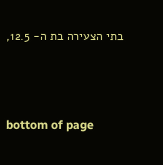בתי הצעירה בת ה- 12.5,



bottom of page